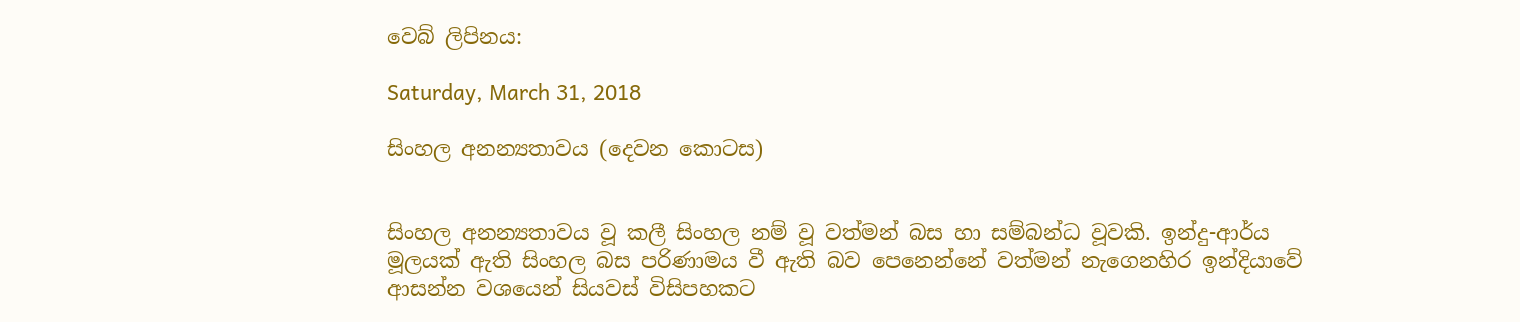වෙබ් ලිපිනය:

Saturday, March 31, 2018

සිංහල අනන්‍යතාවය (දෙවන කොටස)


සිංහල අනන්‍යතාවය වූ කලී සිංහල නම් වූ වත්මන් බස හා සම්බන්ධ වූවකි. ඉන්දු-ආර්ය මූලයක් ඇති සිංහල බස පරිණාමය වී ඇති බව පෙනෙන්නේ වත්මන් නැගෙනහිර ඉන්දියාවේ ආසන්න වශයෙන් සියවස් විසිපහකට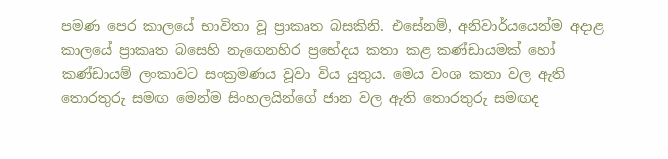පමණ පෙර කාලයේ භාවිතා වූ ප්‍රාකෘත බසකිනි. එසේනම්, අනිවාර්යයෙන්ම අදාළ කාලයේ ප්‍රාකෘත බසෙහි නැගෙනහිර ප්‍රභේදය කතා කළ කණ්ඩායමක් හෝ කණ්ඩායම් ලංකාවට සංක්‍රමණය වූවා විය යුතුය. මෙය වංශ කතා වල ඇති තොරතුරු සමඟ මෙන්ම සිංහලයින්ගේ ජාන වල ඇති තොරතුරු සමඟද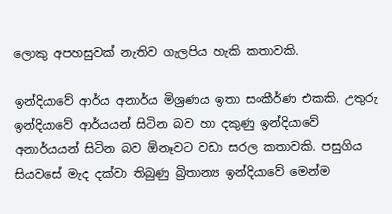ලොකු අපහසුවක් නැතිව ගැලපිය හැකි කතාවකි.

ඉන්දියාවේ ආර්ය අනාර්ය මිශ්‍රණය ඉතා සංකීර්ණ එකකි. උතුරු ඉන්දියාවේ ආර්යයන් සිටින බව හා දකුණු ඉන්දියාවේ අනාර්යයන් සිටින බව ඕනෑවට වඩා සරල කතාවකි. පසුගිය සියවසේ මැද දක්වා තිබුණු බ්‍රිතාන්‍ය ඉන්දියාවේ මෙන්ම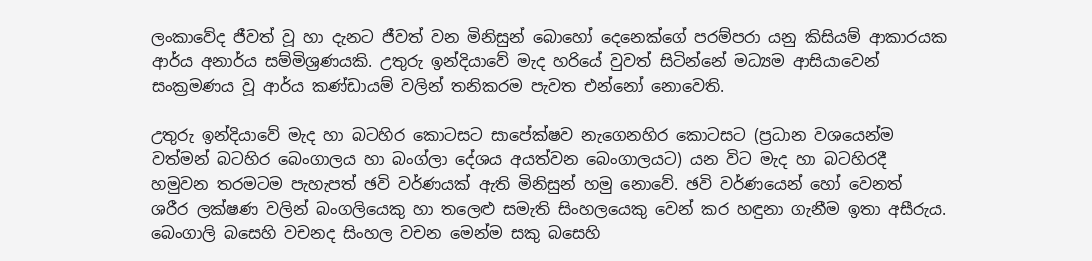ලංකාවේද ජීවත් වූ හා දැනට ජීවත් වන මිනිසුන් බොහෝ දෙනෙක්ගේ පරම්පරා යනු කිසියම් ආකාරයක ආර්ය අනාර්ය සම්මිශ්‍රණයකි. උතුරු ඉන්දියාවේ මැද හරියේ වුවත් සිටින්නේ මධ්‍යම ආසියාවෙන් සංක්‍රමණය වූ ආර්ය කණ්ඩායම් වලින් තනිකරම පැවත එන්නෝ නොවෙති.

උතුරු ඉන්දියාවේ මැද හා බටහිර කොටසට සාපේක්ෂව නැගෙනහිර කොටසට (ප්‍රධාන වශයෙන්ම වත්මන් බටහිර බෙංගාලය හා බංග්ලා දේශය අයත්වන බෙංගාලයට) යන විට මැද හා බටහිරදී හමුවන තරමටම පැහැපත් ඡවි වර්ණයක් ඇති මිනිසුන් හමු නොවේ. ඡවි වර්ණයෙන් හෝ වෙනත් ශරීර ලක්ෂණ වලින් බංගලියෙකු හා තලෙළු සමැති සිංහලයෙකු වෙන් කර හඳුනා ගැනීම ඉතා අසීරුය. බෙංගාලි බසෙහි වචනද සිංහල වචන මෙන්ම සකු බසෙහි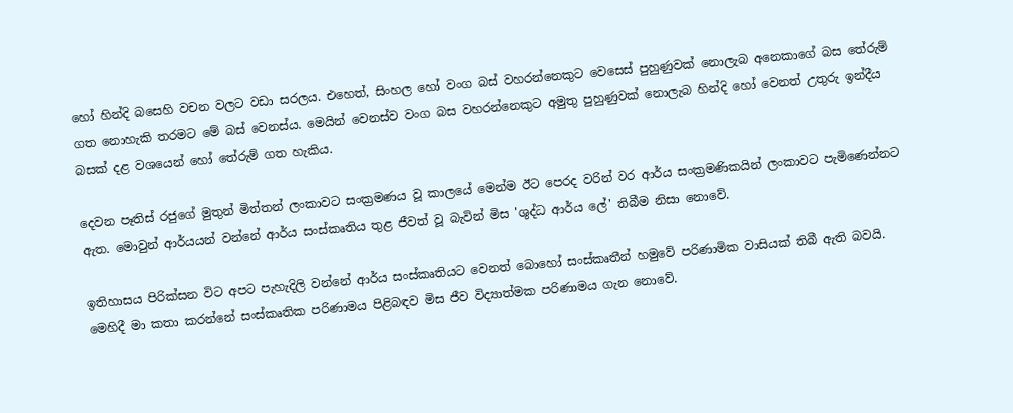හෝ හින්දි බසෙහි වචන වලට වඩා සරලය. එහෙත්, සිංහල හෝ වංග බස් වහරන්නෙකුට වෙසෙස් පුහුණුවක් නොලැබ අනෙකාගේ බස තේරුම් ගත නොහැකි තරමට මේ බස් වෙනස්ය. මෙයින් වෙනස්ව වංග බස වහරන්නෙකුට අමුතු පුහුණුවක් නොලැබ හින්දි හෝ වෙනත් උතුරු ඉන්දීය බසක් දළ වශයෙන් හෝ තේරුම් ගත හැකිය.

දෙවන පෑතිස් රජුගේ මුතුන් මිත්තන් ලංකාවට සංක්‍රමණය වූ කාලයේ මෙන්ම ඊට පෙරද වරින් වර ආර්ය සංක්‍රමණිකයින් ලංකාවට පැමිණෙන්නට ඇත. මොවුන් ආර්යයන් වන්නේ ආර්ය සංස්කෘතිය තුළ ජීවත් වූ බැවින් මිස 'ශුද්ධ ආර්ය ලේ' තිබීම නිසා නොවේ.

ඉතිහාසය පිරික්සන විට අපට පැහැදිලි වන්නේ ආර්ය සංස්කෘතියට වෙනත් බොහෝ සංස්කෘතීන් හමුවේ පරිණාමික වාසියක් තිබී ඇති බවයි. මෙහිදී මා කතා කරන්නේ සංස්කෘතික පරිණාමය පිළිබඳව මිස ජීව විද්‍යාත්මක පරිණාමය ගැන නොවේ.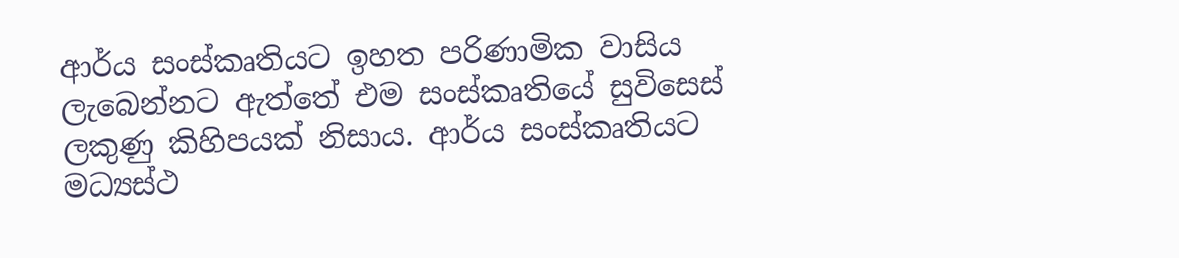ආර්ය සංස්කෘතියට ඉහත පරිණාමික වාසිය ලැබෙන්නට ඇත්තේ එම සංස්කෘතියේ සුවිසෙස් ලකුණු කිහිපයක් නිසාය. ආර්ය සංස්කෘතියට මධ්‍යස්ථ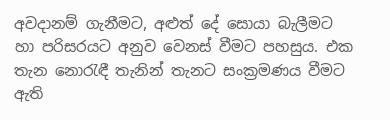අවදානම් ගැනීමට, අළුත් දේ සොයා බැලීමට හා පරිසරයට අනුව වෙනස් වීමට පහසුය. එක තැන නොරැඳී තැනින් තැනට සංක්‍රමණය වීමට ඇති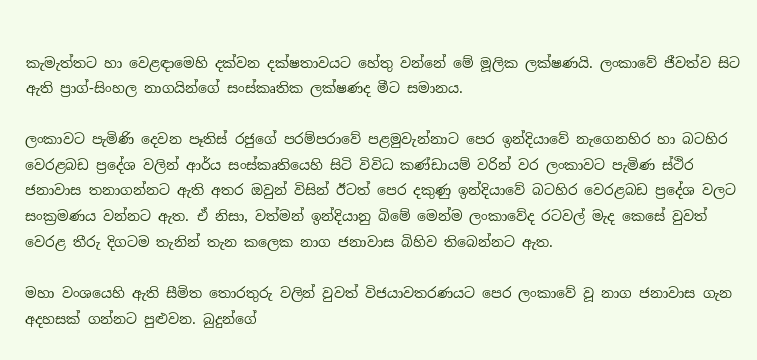කැමැත්තට හා වෙළඳාමෙහි දක්වන දක්ෂතාවයට හේතු වන්නේ මේ මූලික ලක්ෂණයි. ලංකාවේ ජීවත්ව සිට ඇති ප්‍රාග්-සිංහල නාගයින්ගේ සංස්කෘතික ලක්ෂණද මීට සමානය.

ලංකාවට පැමිණි දෙවන පෑතිස් රජුගේ පරම්පරාවේ පළමුවැන්නාට පෙර ඉන්දියාවේ නැගෙනහිර හා බටහිර වෙරළබඩ ප්‍රදේශ වලින් ආර්ය සංස්කෘතියෙහි සිටි විවිධ කණ්ඩායම් වරින් වර ලංකාවට පැමිණ ස්ථිර ජනාවාස තනාගන්නට ඇති අතර ඔවුන් විසින් ඊටත් පෙර දකුණු ඉන්දියාවේ බටහිර වෙරළබඩ ප්‍රදේශ වලට සංක්‍රමණය වන්නට ඇත. ඒ නිසා, වත්මන් ඉන්දියානු බිමේ මෙන්ම ලංකාවේද රටවල් මැද කෙසේ වුවත් වෙරළ තීරු දිගටම තැනින් තැන කලෙක නාග ජනාවාස බිහිව තිබෙන්නට ඇත.

මහා වංශයෙහි ඇති සීමිත තොරතුරු වලින් වුවත් විජයාවතරණයට පෙර ලංකාවේ වූ නාග ජනාවාස ගැන අදහසක් ගන්නට පුළුවන. බුදුන්ගේ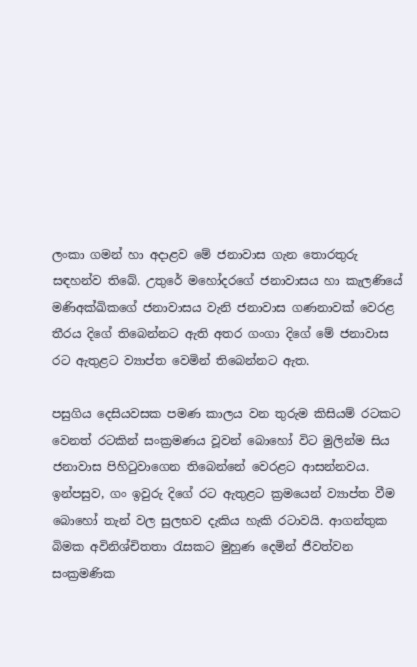ලංකා ගමන් හා අදාළව මේ ජනාවාස ගැන තොරතුරු සඳහන්ව තිබේ. උතුරේ මහෝදරගේ ජනාවාසය හා කැලණියේ මණිඅක්ඛිකගේ ජනාවාසය වැනි ජනාවාස ගණනාවක් වෙරළ තීරය දිගේ තිබෙන්නට ඇති අතර ගංගා දිගේ මේ ජනාවාස රට ඇතුළට ව්‍යාප්ත වෙමින් තිබෙන්නට ඇත.

පසුගිය දෙසියවසක පමණ කාලය වන තුරුම කිසියම් රටකට වෙනත් රටකින් සංක්‍රමණය වූවන් බොහෝ විට මුලින්ම සිය ජනාවාස පිහිටුවාගෙන තිබෙන්නේ වෙරළට ආසන්නවය. ඉන්පසුව, ගං ඉවුරු දිගේ රට ඇතුළට ක්‍රමයෙන් ව්‍යාප්ත වීම බොහෝ තැන් වල සුලභව දැකිය හැකි රටාවයි. ආගන්තුක බිමක අවිනිශ්චිතතා රැසකට මුහුණ දෙමින් ජීවත්වන සංක්‍රමණික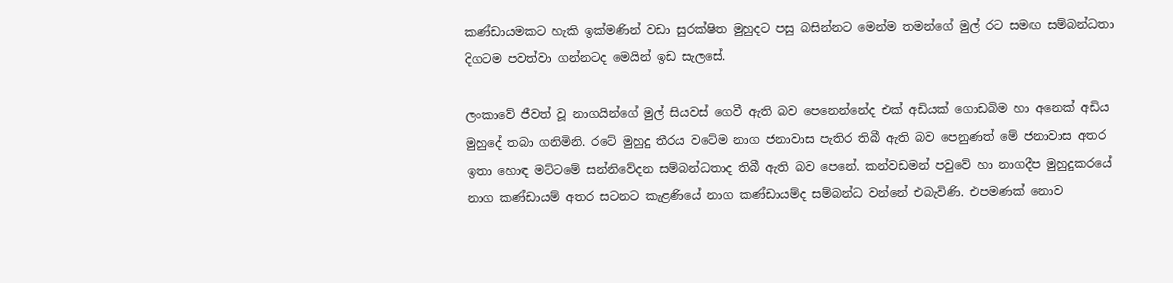කණ්ඩායමකට හැකි ඉක්මණින් වඩා සුරක්ෂිත මුහුදට පසු බසින්නට මෙන්ම තමන්ගේ මුල් රට සමඟ සම්බන්ධතා දිගටම පවත්වා ගන්නටද මෙයින් ඉඩ සැලසේ.

ලංකාවේ ජීවත් වූ නාගයින්ගේ මුල් සියවස් ගෙවී ඇති බව පෙනෙන්නේද එක් අඩියක් ගොඩබිම හා අනෙක් අඩිය මුහුදේ තබා ගනිමිනි. රටේ මුහුදු තීරය වටේම නාග ජනාවාස පැතිර තිබී ඇති බව පෙනුණත් මේ ජනාවාස අතර ඉතා හොඳ මට්ටමේ සන්නිවේදන සම්බන්ධතාද තිබී ඇති බව පෙනේ. කන්වඩමන් පවුවේ හා නාගදීප මුහුදුකරයේ නාග කණ්ඩායම් අතර සටනට කැළණියේ නාග කණ්ඩායම්ද සම්බන්ධ වන්නේ එබැවිණි. එපමණක් නොව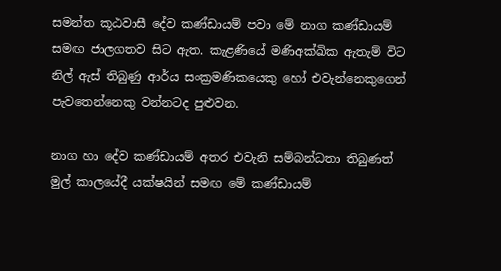සමන්ත කූඨවාසී දේව කණ්ඩායම් පවා මේ නාග කණ්ඩායම් සමඟ ජාලගතව සිට ඇත. කැළණියේ මණිඅක්ඛික ඇතැම් විට නිල් ඇස් තිබුණු ආර්ය සංක්‍රමණිකයෙකු හෝ එවැන්නෙකුගෙන් පැවතෙන්නෙකු වන්නටද පුළුවන.

නාග හා දේව කණ්ඩායම් අතර එවැනි සම්බන්ධතා තිබුණත් මුල් කාලයේදී යක්ෂයින් සමඟ මේ කණ්ඩායම්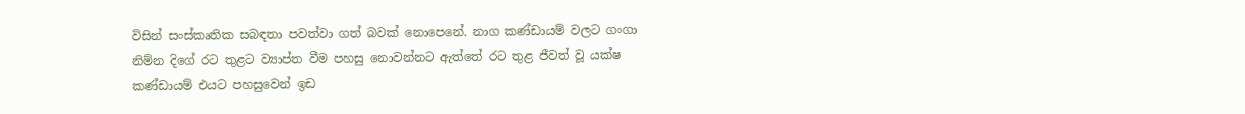විසින් සංස්කෘතික සබඳතා පවත්වා ගත් බවක් නොපෙනේ. නාග කණ්ඩායම් වලට ගංගා නිම්න දිගේ රට තුළට ව්‍යාප්ත වීම පහසු නොවන්නට ඇත්තේ රට තුළ ජීවත් වූ යක්ෂ කණ්ඩායම් එයට පහසුවෙන් ඉඩ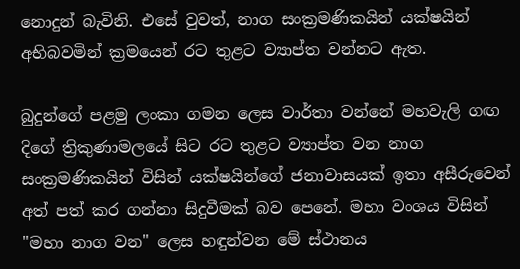නොදුන් බැවිනි. එසේ වුවත්, නාග සංක්‍රමණිකයින් යක්ෂයින් අභිබවමින් ක්‍රමයෙන් රට තුළට ව්‍යාප්ත වන්නට ඇත.

බුදුන්ගේ පළමු ලංකා ගමන ලෙස වාර්තා වන්නේ මහවැලි ගඟ දිගේ ත්‍රිකුණාමලයේ සිට රට තුළට ව්‍යාප්ත වන නාග සංක්‍රමණිකයින් විසින් යක්ෂයින්ගේ ජනාවාසයක් ඉතා අසීරුවෙන් අත් පත් කර ගන්නා සිදුවීමක් බව පෙනේ. මහා වංශය විසින් "මහා නාග වන" ලෙස හඳුන්වන මේ ස්ථානය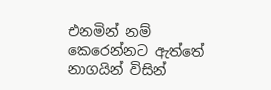එනමින් නම් කෙරෙන්නට ඇත්තේ නාගයින් විසින්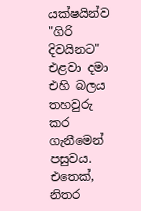යක්ෂයින්ව "ගිරි දිවයිනට" එළවා දමා එහි බලය තහවුරු කර ගැනීමෙන් පසුවය. එතෙක්, නිතර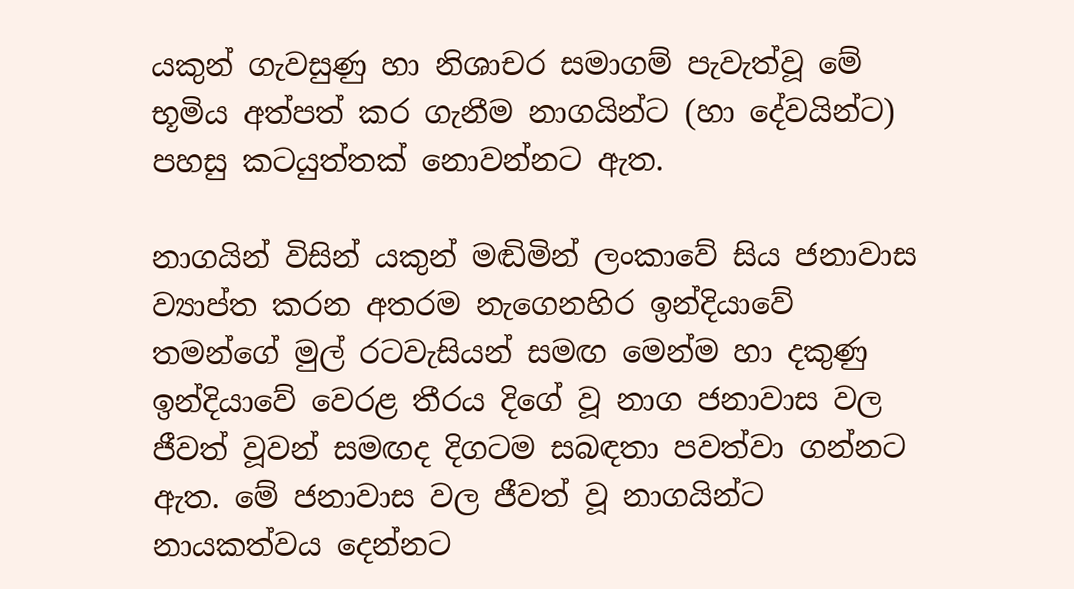යකුන් ගැවසුණු හා නිශාචර සමාගම් පැවැත්වූ මේ භූමිය අත්පත් කර ගැනීම නාගයින්ට (හා දේවයින්ට) පහසු කටයුත්තක් නොවන්නට ඇත.

නාගයින් විසින් යකුන් මඬිමින් ලංකාවේ සිය ජනාවාස ව්‍යාප්ත කරන අතරම නැගෙනහිර ඉන්දියාවේ තමන්ගේ මුල් රටවැසියන් සමඟ මෙන්ම හා දකුණු ඉන්දියාවේ වෙරළ තීරය දිගේ වූ නාග ජනාවාස වල ජීවත් වූවන් සමඟද දිගටම සබඳතා පවත්වා ගන්නට ඇත. මේ ජනාවාස වල ජීවත් වූ නාගයින්ට නායකත්වය දෙන්නට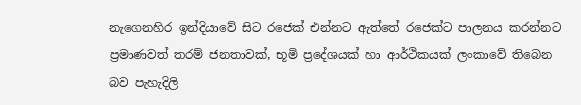නැගෙනහිර ඉන්දියාවේ සිට රජෙක් එන්නට ඇත්තේ රජෙක්ට පාලනය කරන්නට ප්‍රමාණවත් තරම් ජනතාවක්, භූමි ප්‍රදේශයක් හා ආර්ථිකයක් ලංකාවේ තිබෙන බව පැහැදිලි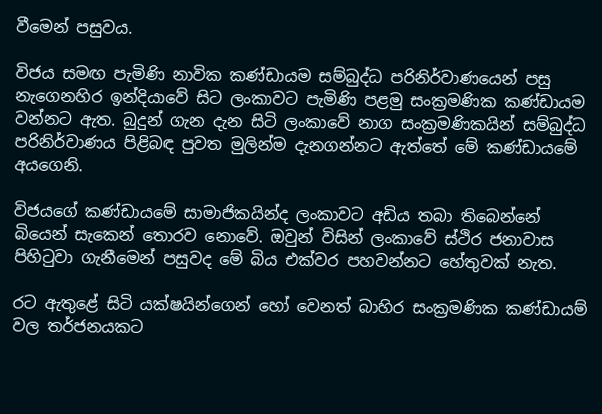වීමෙන් පසුවය.

විජය සමඟ පැමිණි නාවික කණ්ඩායම සම්බුද්ධ පරිනිර්වාණයෙන් පසු නැගෙනහිර ඉන්දියාවේ සිට ලංකාවට පැමිණි පළමු සංක්‍රමණික කණ්ඩායම වන්නට ඇත. බුදුන් ගැන දැන සිටි ලංකාවේ නාග සංක්‍රමණිකයින් සම්බුද්ධ පරිනිර්වාණය පිළිබඳ පුවත මුලින්ම දැනගන්නට ඇත්තේ මේ කණ්ඩායමේ අයගෙනි.

විජයගේ කණ්ඩායමේ සාමාජිකයින්ද ලංකාවට අඩිය තබා තිබෙන්නේ බියෙන් සැකෙන් තොරව නොවේ. ඔවුන් විසින් ලංකාවේ ස්ථිර ජනාවාස පිහිටුවා ගැනීමෙන් පසුවද මේ බිය එක්වර පහවන්නට හේතුවක් නැත.

රට ඇතුළේ සිටි යක්ෂයින්ගෙන් හෝ වෙනත් බාහිර සංක්‍රමණික කණ්ඩායම් වල තර්ජනයකට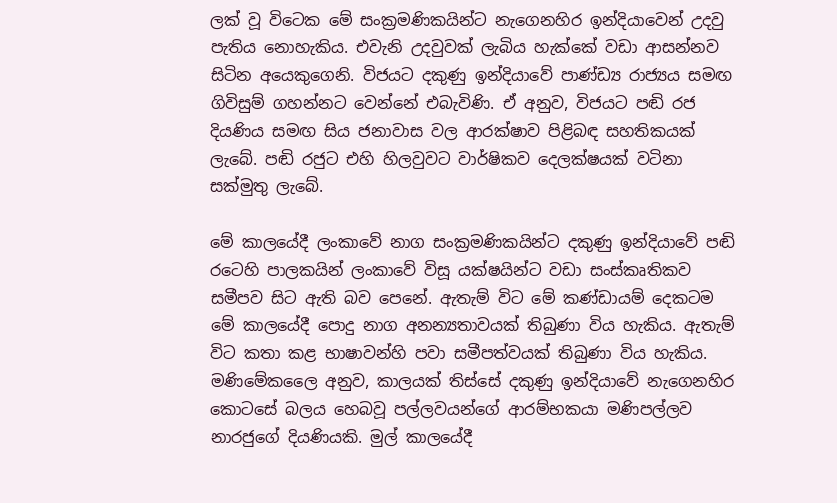ලක් වූ විටෙක මේ සංක්‍රමණිකයින්ට නැගෙනහිර ඉන්දියාවෙන් උදවු පැතිය නොහැකිය. එවැනි උදවුවක් ලැබිය හැක්කේ වඩා ආසන්නව සිටින අයෙකුගෙනි. විජයට දකුණු ඉන්දියාවේ පාණ්ඩ්‍ය රාජ්‍යය සමඟ ගිවිසුම් ගහන්නට වෙන්නේ එබැවිණි. ඒ අනුව, විජයට පඬි රජ දියණිය සමඟ සිය ජනාවාස වල ආරක්ෂාව පිළිබඳ සහතිකයක් ලැබේ. පඬි රජුට එහි හිලවුවට වාර්ෂිකව දෙලක්ෂයක් වටිනා සක්මුතු ලැබේ.

මේ කාලයේදී ලංකාවේ නාග සංක්‍රමණිකයින්ට දකුණු ඉන්දියාවේ පඬි රටෙහි පාලකයින් ලංකාවේ විසූ යක්ෂයින්ට වඩා සංස්කෘතිකව සමීපව සිට ඇති බව පෙනේ. ඇතැම් විට මේ කණ්ඩායම් දෙකටම මේ කාලයේදී පොදු නාග අනන්‍යතාවයක් තිබුණා විය හැකිය. ඇතැම් විට කතා කළ භාෂාවන්හි පවා සමීපත්වයක් තිබුණා විය හැකිය. මණිමේකලෛ අනුව, කාලයක් තිස්සේ දකුණු ඉන්දියාවේ නැගෙනහිර කොටසේ බලය හෙබවූ පල්ලවයන්ගේ ආරම්භකයා මණිපල්ලව නාරජුගේ දියණියකි. මුල් කාලයේදී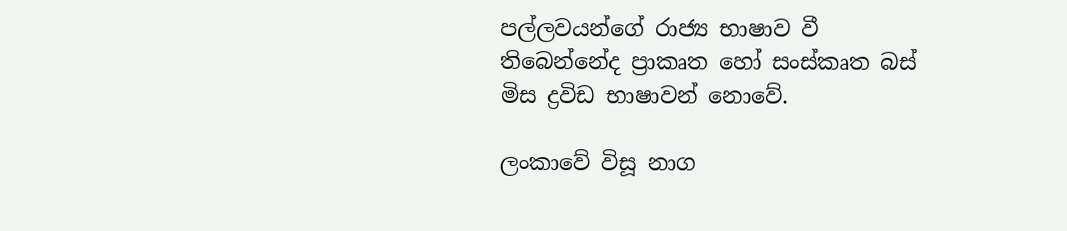පල්ලවයන්ගේ රාජ්‍ය භාෂාව වී තිබෙන්නේද ප්‍රාකෘත හෝ සංස්කෘත බස් මිස ද්‍රවිඩ භාෂාවන් නොවේ.

ලංකාවේ විසූ නාග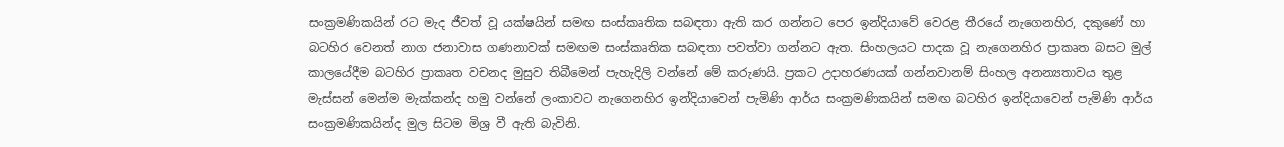සංක්‍රමණිකයින් රට මැද ජීවත් වූ යක්ෂයින් සමඟ සංස්කෘතික සබඳතා ඇති කර ගන්නට පෙර ඉන්දියාවේ වෙරළ තීරයේ නැගෙනහිර, දකුණේ හා බටහිර වෙනත් නාග ජනාවාස ගණනාවක් සමඟම සංස්කෘතික සබඳතා පවත්වා ගන්නට ඇත. සිංහලයට පාදක වූ නැගෙනහිර ප්‍රාකෘත බසට මුල් කාලයේදීම බටහිර ප්‍රාකෘත වචනද මුසුව තිබීමෙන් පැහැදිලි වන්නේ මේ කරුණයි. ප්‍රකට උදාහරණයක් ගන්නවානම් සිංහල අනන්‍යතාවය තුළ මැස්සන් මෙන්ම මැක්කන්ද හමු වන්නේ ලංකාවට නැගෙනහිර ඉන්දියාවෙන් පැමිණි ආර්ය සංක්‍රමණිකයින් සමඟ බටහිර ඉන්දියාවෙන් පැමිණි ආර්ය සංක්‍රමණිකයින්ද මුල සිටම මිශ්‍ර වී ඇති බැවිනි.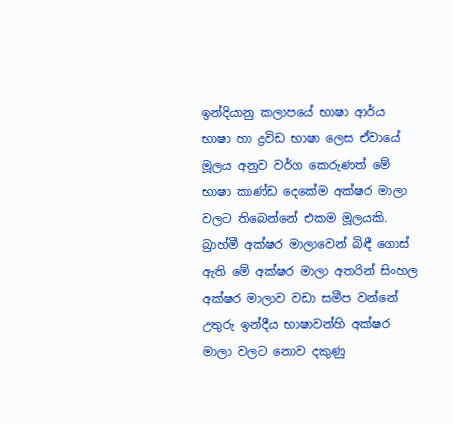ඉන්දියානු කලාපයේ භාෂා ආර්ය භාෂා හා ද්‍රවිඩ භාෂා ලෙස ඒවායේ මූලය අනුව වර්ග කෙරුණත් මේ භාෂා කාණ්ඩ දෙකේම අක්ෂර මාලා වලට තිබෙන්නේ එකම මූලයකි. බ්‍රාහ්මී අක්ෂර මාලාවෙන් බිඳී ගොස් ඇති මේ අක්ෂර මාලා අතරින් සිංහල අක්ෂර මාලාව වඩා සමීප වන්නේ උතුරු ඉන්දීය භාෂාවන්හි අක්ෂර මාලා වලට නොව දකුණු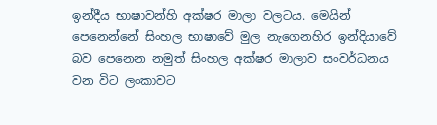ඉන්දීය භාෂාවන්හි අක්ෂර මාලා වලටය. මෙයින් පෙනෙන්නේ සිංහල භාෂාවේ මුල නැගෙනහිර ඉන්දියාවේ බව පෙනෙන නමුත් සිංහල අක්ෂර මාලාව සංවර්ධනය වන විට ලංකාවට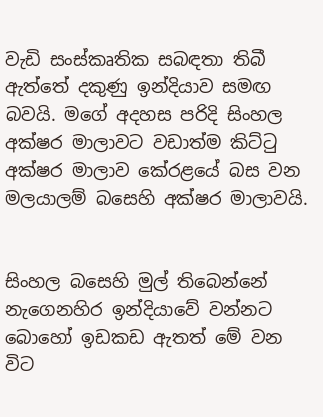වැඩි සංස්කෘතික සබඳතා තිබී ඇත්තේ දකුණු ඉන්දියාව සමඟ බවයි. මගේ අදහස පරිදි සිංහල අක්ෂර මාලාවට වඩාත්ම කිට්ටු අක්ෂර මාලාව කේරළයේ බස වන මලයාලම් බසෙහි අක්ෂර මාලාවයි.


සිංහල බසෙහි මුල් තිබෙන්නේ නැගෙනහිර ඉන්දියාවේ වන්නට බොහෝ ඉඩකඩ ඇතත් මේ වන විට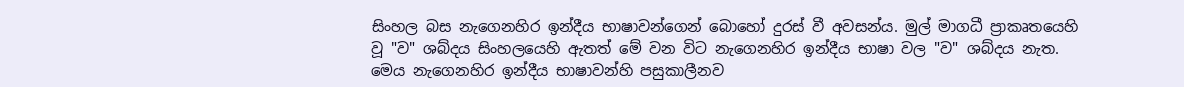සිංහල බස නැගෙනහිර ඉන්දීය භාෂාවන්ගෙන් බොහෝ දුරස් වී අවසන්ය. මුල් මාගධී ප්‍රාකෘතයෙහි වූ "ව" ශබ්දය සිංහලයෙහි ඇතත් මේ වන විට නැගෙනහිර ඉන්දීය භාෂා වල "ව" ශබ්දය නැත. මෙය නැගෙනහිර ඉන්දීය භාෂාවන්හි පසුකාලීනව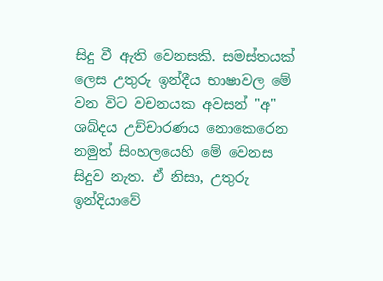සිදු වී ඇති වෙනසකි. සමස්තයක් ලෙස උතුරු ඉන්දීය භාෂාවල මේ වන විට වචනයක අවසන් "අ" ශබ්දය උච්චාරණය නොකෙරෙන නමුත් සිංහලයෙහි මේ වෙනස සිදුව නැත. ඒ නිසා, උතුරු ඉන්දියාවේ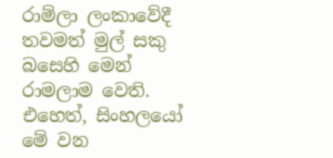රාම්ලා ලංකාවේදී තවමත් මුල් සකු බසෙහි මෙන් රාමලාම වෙති. එහෙත්, සිංහලයෝ මේ වන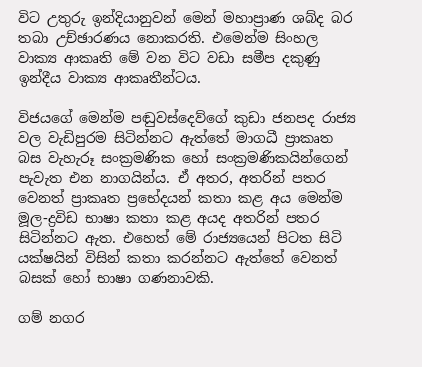විට උතුරු ඉන්දියානුවන් මෙන් මහාප්‍රාණ ශබ්ද බර තබා උච්ඡාරණය නොකරති. එමෙන්ම සිංහල වාක්‍ය ආකෘති මේ වන විට වඩා සමීප දකුණු ඉන්දීය වාක්‍ය ආකෘතීන්ටය.

විජයගේ මෙන්ම පඬුවස්දෙව්ගේ කුඩා ජනපද රාජ්‍ය වල වැඩිපුරම සිටින්නට ඇත්තේ මාගධී ප්‍රාකෘත බස වැහැරූ සංක්‍රමණික හෝ සංක්‍රමණිකයින්ගෙන් පැවැත එන නාගයින්ය. ඒ අතර, අතරින් පතර වෙනත් ප්‍රාකෘත ප්‍රභේදයන් කතා කළ අය මෙන්ම මූල-ද්‍රවිඩ භාෂා කතා කළ අයද අතරින් පතර සිටින්නට ඇත. එහෙත් මේ රාජ්‍යයෙන් පිටත සිටි යක්ෂයින් විසින් කතා කරන්නට ඇත්තේ වෙනත් බසක් හෝ භාෂා ගණනාවකි.

ගම් නගර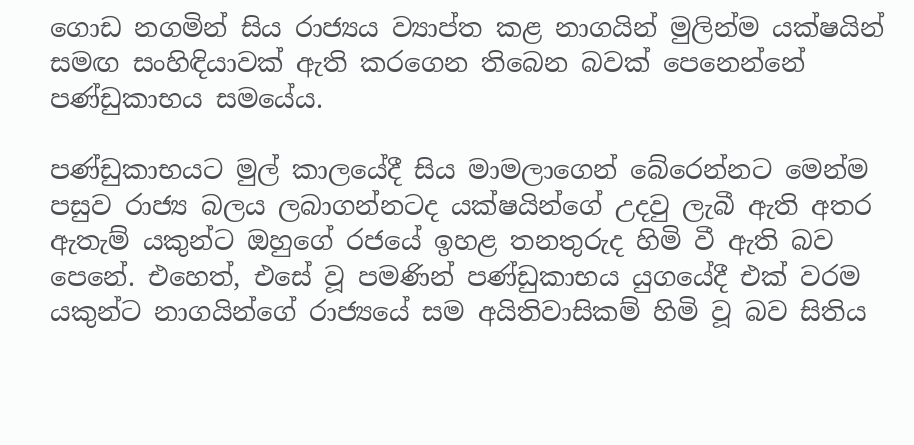ගොඩ නගමින් සිය රාජ්‍යය ව්‍යාප්ත කළ නාගයින් මුලින්ම යක්ෂයින් සමඟ සංහිඳියාවක් ඇති කරගෙන තිබෙන බවක් පෙනෙන්නේ පණ්ඩුකාභය සමයේය.

පණ්ඩුකාභයට මුල් කාලයේදී සිය මාමලාගෙන් බේරෙන්නට මෙන්ම පසුව රාජ්‍ය බලය ලබාගන්නටද යක්ෂයින්ගේ උදවු ලැබී ඇති අතර ඇතැම් යකුන්ට ඔහුගේ රජයේ ඉහළ තනතුරුද හිමි වී ඇති බව පෙනේ. එහෙත්, එසේ වූ පමණින් පණ්ඩුකාභය යුගයේදී එක් වරම යකුන්ට නාගයින්ගේ රාජ්‍යයේ සම අයිතිවාසිකම් හිමි වූ බව සිතිය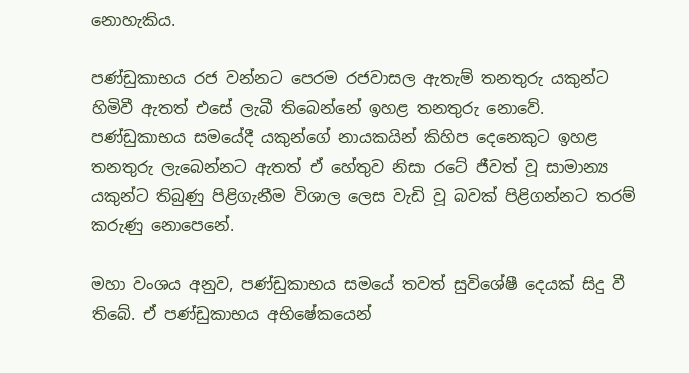නොහැකිය.

පණ්ඩුකාභය රජ වන්නට පෙරම රජවාසල ඇතැම් තනතුරු යකුන්ට හිමිවී ඇතත් එසේ ලැබී තිබෙන්නේ ඉහළ තනතුරු නොවේ. පණ්ඩුකාභය සමයේදී යකුන්ගේ නායකයින් කිහිප දෙනෙකුට ඉහළ තනතුරු ලැබෙන්නට ඇතත් ඒ හේතුව නිසා රටේ ජීවත් වූ සාමාන්‍ය යකුන්ට තිබුණු පිළිගැනීම විශාල ලෙස වැඩි වූ බවක් පිළිගන්නට තරම් කරුණු නොපෙනේ.

මහා වංශය අනුව, පණ්ඩුකාභය සමයේ තවත් සුවිශේෂී දෙයක් සිදු වී තිබේ. ඒ පණ්ඩුකාභය අභිෂේකයෙන්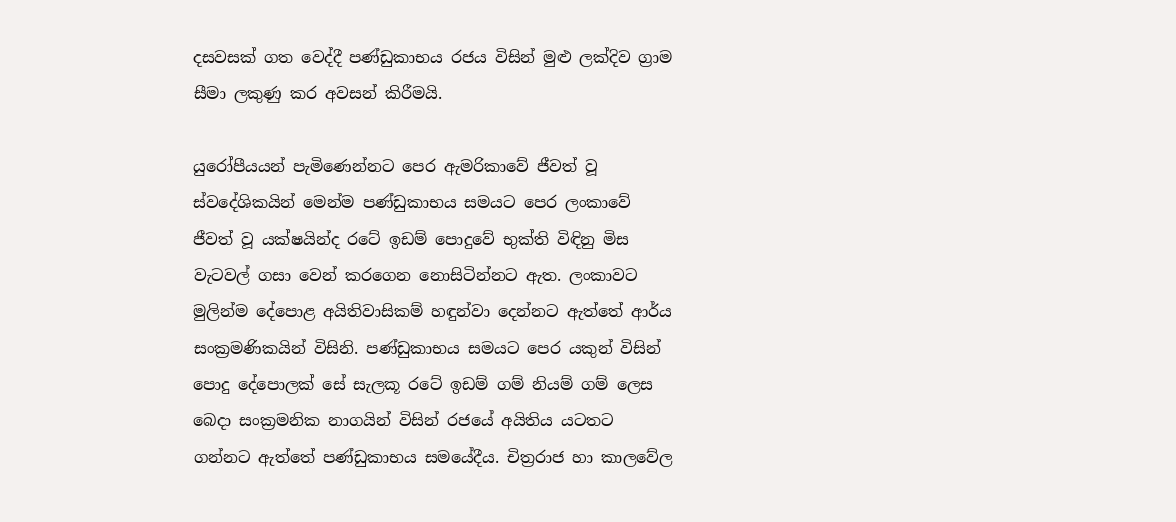දසවසක් ගත වෙද්දී පණ්ඩුකාභය රජය විසින් මුළු ලක්දිව ග්‍රාම සීමා ලකුණු කර අවසන් කිරීමයි.

යුරෝපීයයන් පැමිණෙන්නට පෙර ඇමරිකාවේ ජීවත් වූ ස්වදේශිකයින් මෙන්ම පණ්ඩුකාභය සමයට පෙර ලංකාවේ ජීවත් වූ යක්ෂයින්ද රටේ ඉඩම් පොදුවේ භුක්ති විඳිනු මිස වැටවල් ගසා වෙන් කරගෙන නොසිටින්නට ඇත. ලංකාවට මුලින්ම දේපොළ අයිතිවාසිකම් හඳුන්වා දෙන්නට ඇත්තේ ආර්ය සංක්‍රමණිකයින් විසිනි. පණ්ඩුකාභය සමයට පෙර යකුන් විසින් පොදු දේපොලක් සේ සැලකූ රටේ ඉඩම් ගම් නියම් ගම් ලෙස බෙදා සංක්‍රමනික නාගයින් විසින් රජයේ අයිතිය යටතට ගන්නට ඇත්තේ පණ්ඩුකාභය සමයේදීය. චිත්‍රරාජ හා කාලවේල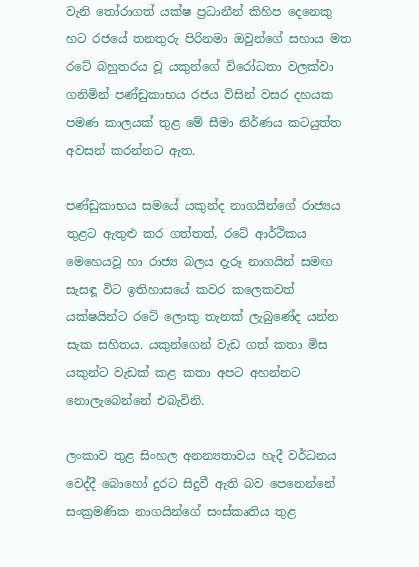වැනි තෝරාගත් යක්ෂ ප්‍රධානීන් කිහිප දෙනෙකු හට රජයේ තනතුරු පිරිනමා ඔවුන්ගේ සහාය මත රටේ බහුතරය වූ යකුන්ගේ විරෝධතා වලක්වා ගනිමින් පණ්ඩුකාභය රජය විසින් වසර දහයක පමණ කාලයක් තුළ මේ සීමා නිර්ණය කටයුත්ත අවසන් කරන්නට ඇත.

පණ්ඩුකාභය සමයේ යකුන්ද නාගයින්ගේ රාජ්‍යය තුළට ඇතුළු කර ගත්තත්, රටේ ආර්ථිකය මෙහෙයවූ හා රාජ්‍ය බලය දැරූ නාගයින් සමඟ සැසඳූ විට ඉතිහාසයේ කවර කලෙකවත් යක්ෂයින්ට රටේ ලොකු තැනක් ලැබුණේද යන්න සැක සහිතය. යකුන්ගෙන් වැඩ ගත් කතා මිස යකුන්ට වැඩක් කළ කතා අපට අහන්නට නොලැබෙන්නේ එබැවිනි.

ලංකාව තුළ සිංහල අනන්‍යතාවය හැදී වර්ධනය වෙද්දී බොහෝ දුරට සිදුවී ඇති බව පෙනෙන්නේ සංක්‍රමණික නාගයින්ගේ සංස්කෘතිය තුළ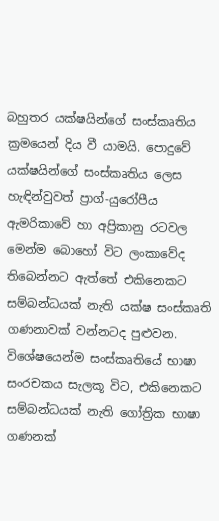බහුතර යක්ෂයින්ගේ සංස්කෘතිය ක්‍රමයෙන් දිය වී යාමයි. පොදුවේ යක්ෂයින්ගේ සංස්කෘතිය ලෙස හැඳින්වුවත් ප්‍රාග්-යුරෝපීය ඇමරිකාවේ හා අප්‍රිකානු රටවල මෙන්ම බොහෝ විට ලංකාවේද තිබෙන්නට ඇත්තේ එකිනෙකට සම්බන්ධයක් නැති යක්ෂ සංස්කෘති ගණනාවක් වන්නටද පුළුවන. විශේෂයෙන්ම සංස්කෘතියේ භාෂා සංරචකය සැලකූ විට, එකිනෙකට සම්බන්ධයක් නැති ගෝත්‍රික භාෂා ගණනක්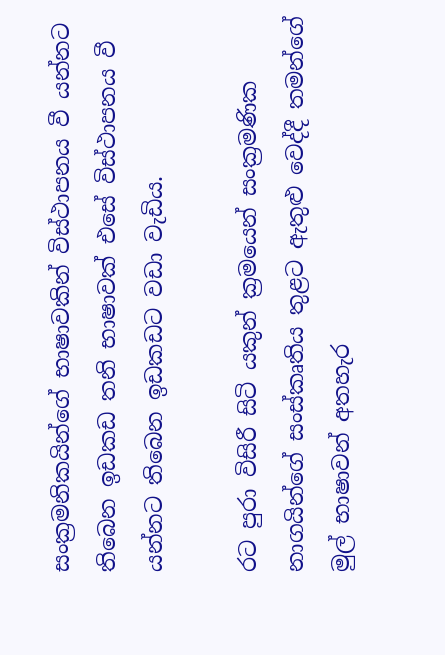සංක්‍රමනිකයින්ගේ භාෂාවකින් විස්ථාපනය වී යන්නට තිබෙන ඉඩකඩ තනි භාෂාවක් එසේ විස්ථාපනය වී යන්නට තිබෙන ඉඩකඩට වඩා වැඩිය.

රට පුරා විසිරී සිටි යකුන් ක්‍රමයෙන් සංක්‍රමණික නාගයින්ගේ සංස්කෘතිය තුළට ඇතුළු වෙද්දී තමන්ගේ මුල් භාෂාවන් අතහැර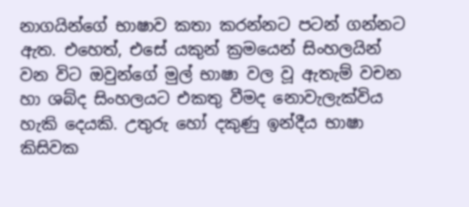නාගයින්ගේ භාෂාව කතා කරන්නට පටන් ගන්නට ඇත. එහෙත්, එසේ යකුන් ක්‍රමයෙන් සිංහලයින් වන විට ඔවුන්ගේ මුල් භාෂා වල වූ ඇතැම් වචන හා ශබ්ද සිංහලයට එකතු වීමද නොවැලැක්විය හැකි දෙයකි. උතුරු හෝ දකුණු ඉන්දීය භාෂා කිසිවක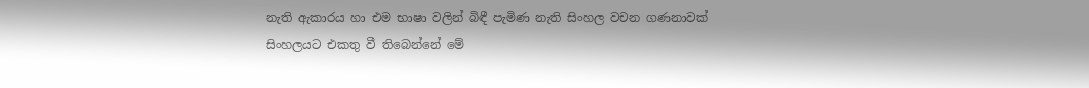නැති ඇකාරය හා එම භාෂා වලින් බිඳී පැමිණ නැති සිංහල වචන ගණනාවක් සිංහලයට එකතු වී තිබෙන්නේ මේ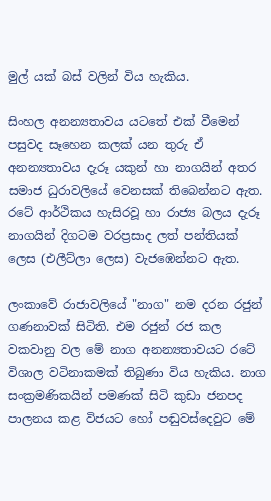මුල් යක් බස් වලින් විය හැකිය.

සිංහල අනන්‍යතාවය යටතේ එක් වීමෙන් පසුවද සෑහෙන කලක් යන තුරු ඒ අනන්‍යතාවය දැරූ යකුන් හා නාගයින් අතර සමාජ ධුරාවලියේ වෙනසක් තිබෙන්නට ඇත. රටේ ආර්ථිකය හැසිරවූ හා රාජ්‍ය බලය දැරූ නාගයින් දිගටම වරප්‍රසාද ලත් පන්තියක් ලෙස (එලීට්ලා ලෙස) වැජඹෙන්නට ඇත.

ලංකාවේ රාජාවලියේ "නාග" නම දරන රජුන් ගණනාවක් සිටිති. එම රජුන් රජ කල වකවානු වල මේ නාග අනන්‍යතාවයට රටේ විශාල වටිනාකමක් තිබුණා විය හැකිය. නාග සංක්‍රමණිකයින් පමණක් සිටි කුඩා ජනපද පාලනය කළ විජයට හෝ පඬුවස්දෙවුට මේ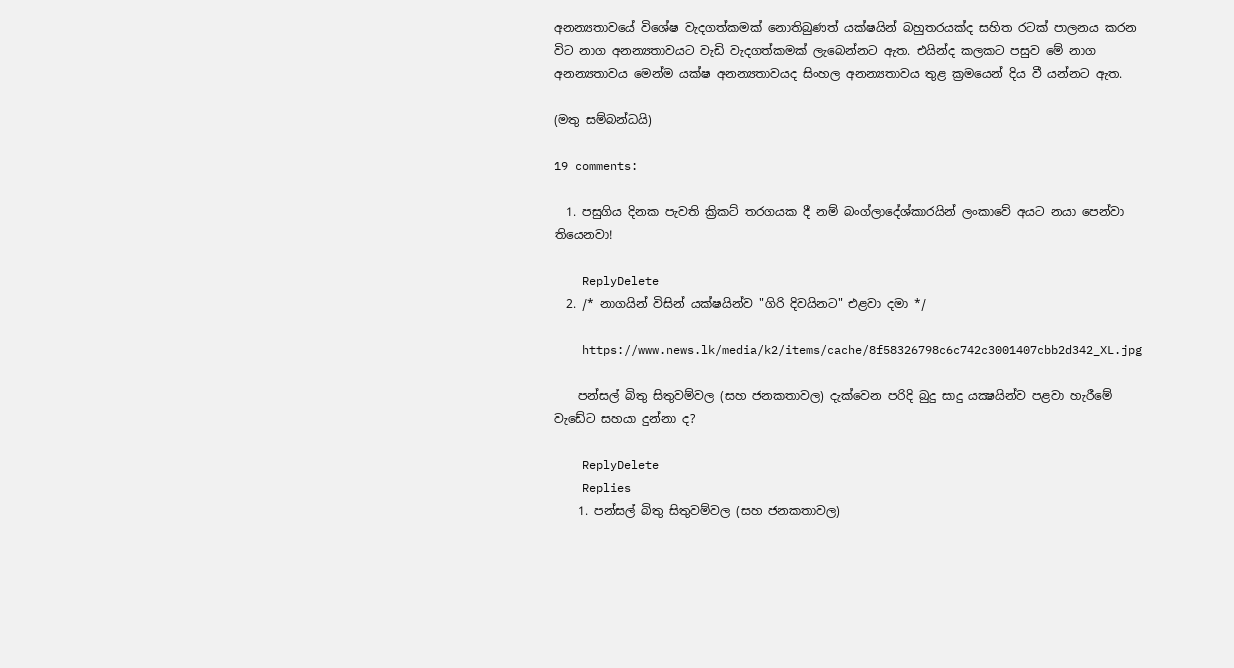අනන්‍යතාවයේ විශේෂ වැදගත්කමක් නොතිබුණත් යක්ෂයින් බහුතරයක්ද සහිත රටක් පාලනය කරන විට නාග අනන්‍යතාවයට වැඩි වැදගත්කමක් ලැබෙන්නට ඇත. එයින්ද කලකට පසුව මේ නාග අනන්‍යතාවය මෙන්ම යක්ෂ අනන්‍යතාවයද සිංහල අනන්‍යතාවය තුළ ක්‍රමයෙන් දිය වී යන්නට ඇත.

(මතු සම්බන්ධයි)

19 comments:

  1. පසුගිය දිනක පැවති ක්‍රිකට් තරගයක දී නම් බංග්ලාදේශ්කාරයින් ලංකාවේ අයට නයා පෙන්වා තියෙනවා!

    ReplyDelete
  2. /* නාගයින් විසින් යක්ෂයින්ව "ගිරි දිවයිනට" එළවා දමා */

    https://www.news.lk/media/k2/items/cache/8f58326798c6c742c3001407cbb2d342_XL.jpg

    පන්සල් බිතු සිතුවම්වල (සහ ජනකතාවල) දැක්වෙන පරිදි බුදු සාදු යක්‍ෂයින්ව පළවා හැරීමේ වැඩේට සහයා දුන්නා ද?

    ReplyDelete
    Replies
    1. පන්සල් බිතු සිතුවම්වල (සහ ජනකතාවල)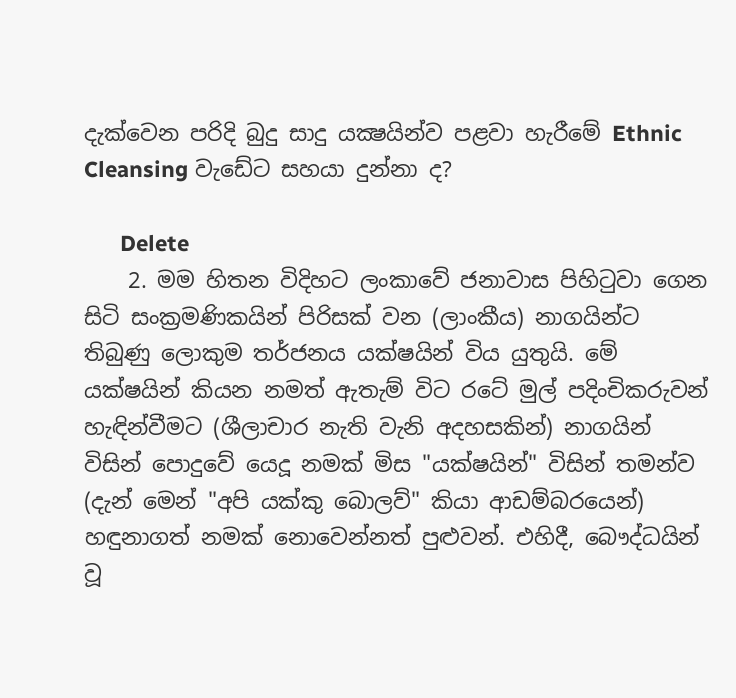දැක්වෙන පරිදි බුදු සාදු යක්‍ෂයින්ව පළවා හැරීමේ Ethnic Cleansing වැඩේට සහයා දුන්නා ද?

      Delete
    2. මම හිතන විදිහට ලංකාවේ ජනාවාස පිහිටුවා ගෙන සිටි සංක්‍රමණිකයින් පිරිසක් වන (ලාංකීය) නාගයින්ට තිබුණු ලොකුම තර්ජනය යක්ෂයින් විය යුතුයි. මේ යක්ෂයින් කියන නමත් ඇතැම් විට රටේ මුල් පදිංචිකරුවන් හැඳින්වීමට (ශීලාචාර නැති වැනි අදහසකින්) නාගයින් විසින් පොදුවේ යෙදූ නමක් මිස "යක්ෂයින්" විසින් තමන්ව (දැන් මෙන් "අපි යක්කු බොලව්" කියා ආඩම්බරයෙන්) හඳුනාගත් නමක් නොවෙන්නත් පුළුවන්. එහිදී, බෞද්ධයින් වූ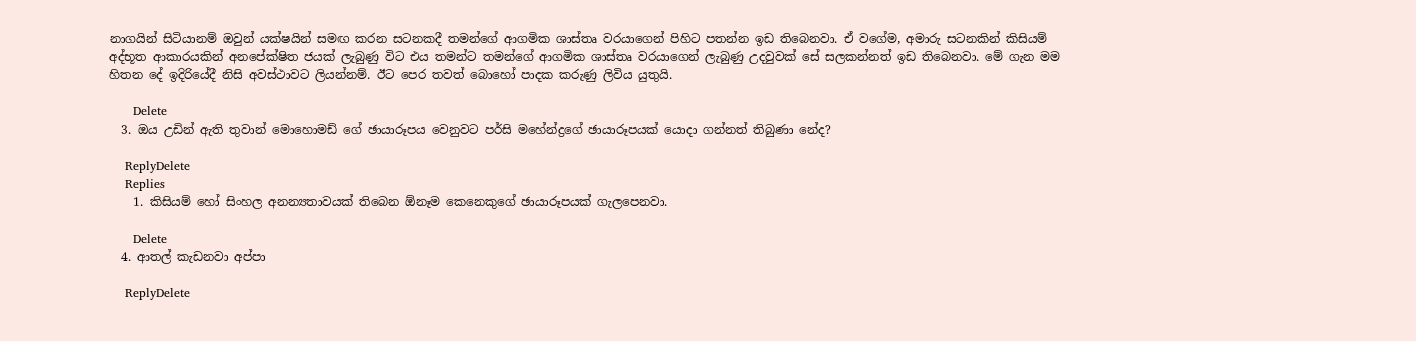නාගයින් සිටියානම් ඔවුන් යක්ෂයින් සමඟ කරන සටනකදී තමන්ගේ ආගමික ශාස්තෘ වරයාගෙන් පිහිට පතන්න ඉඩ තිබෙනවා. ඒ වගේම, අමාරු සටනකින් කිසියම් අද්භූත ආකාරයකින් අනපේක්ෂිත ජයක් ලැබුණු විට එය තමන්ට තමන්ගේ ආගමික ශාස්තෘ වරයාගෙන් ලැබුණු උදවුවක් සේ සලකන්නත් ඉඩ තිබෙනවා. මේ ගැන මම හිතන දේ ඉදිරියේදී නිසි අවස්ථාවට ලියන්නම්. ඊට පෙර තවත් බොහෝ පාදක කරුණු ලිවිය යුතුයි.

      Delete
  3. ඔය උඩින් ඇති තුවාන් මොහොමඩ් ගේ ඡායාරූපය වෙනුවට පර්සි මහේන්ද්‍රගේ ඡායාරූපයක් යොදා ගන්නත් තිබුණා නේද?

    ReplyDelete
    Replies
    1. කිසියම් හෝ සිංහල අනන්‍යතාවයක් තිබෙන ඕනෑම කෙනෙකුගේ ඡායාරූපයක් ගැලපෙනවා.

      Delete
  4. ආතල් කැඩනවා අප්පා

    ReplyDelete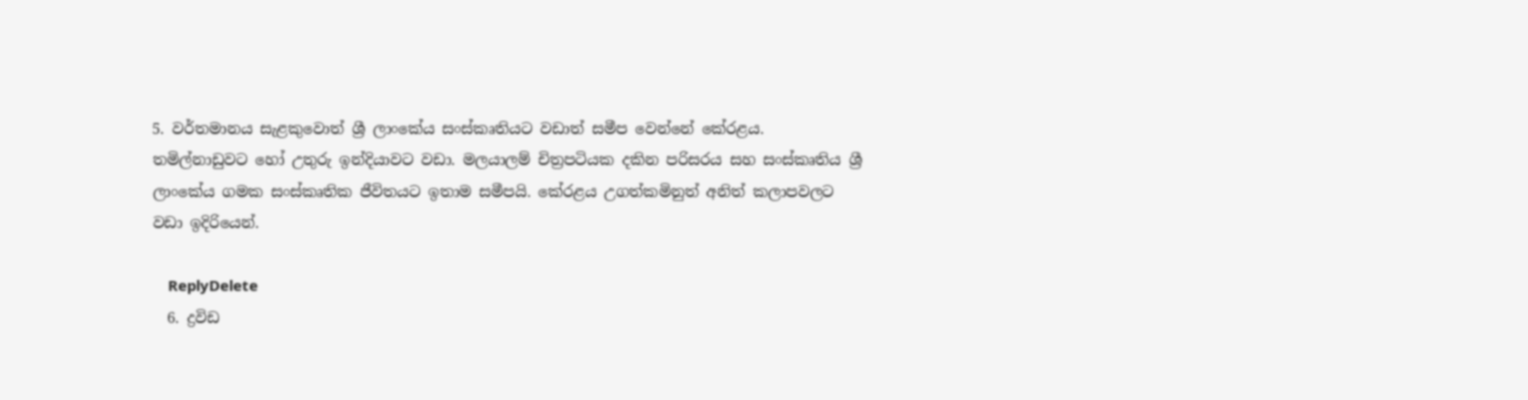5. වර්තමානය සැළකුවොත් ශ්‍රී ලාංකේය සංස්කෘතියට වඩාත් සමීප වෙන්නේ කේරළය. තමිල්නාඩුවට හෝ උතුරු ඉන්දියාවට වඩා. මලයාලම් චිත්‍රපටියක දකින පරිසරය සහ සංස්කෘතිය ශ්‍රී ලාංකේය ගමක සංස්කෘතික ජීවිතයට ඉතාම සමීපයි. කේරළය උගත්කමිනුත් අනිත් කලාපවලට වඩා ඉදිරියෙන්.

    ReplyDelete
  6. ද්‍රවිඩ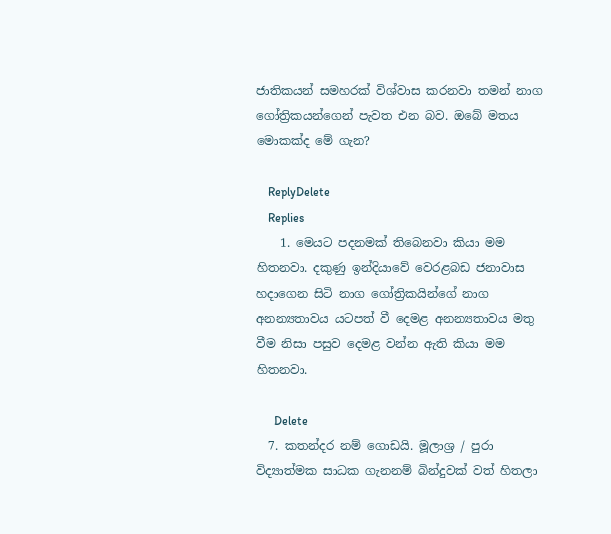ජාතිකයන් සමහරක් විශ්වාස කරනවා තමන් නාග ගෝත්‍රිකයන්ගෙන් පැවත එන බව. ඔබේ මතය මොකක්ද මේ ගැන?

    ReplyDelete
    Replies
    1. මෙයට පදනමක් තිබෙනවා කියා මම හිතනවා. දකුණු ඉන්දියාවේ වෙරළබඩ ජනාවාස හදාගෙන සිටි නාග ගෝත්‍රිකයින්ගේ නාග අනන්‍යතාවය යටපත් වී දෙමළ අනන්‍යතාවය මතු වීම නිසා පසුව දෙමළ වන්න ඇති කියා මම හිතනවා.

      Delete
  7. කතන්දර නම් ගොඩයි. මූලාශ්‍ර / පුරා විද්‍යාත්මක සාධක ගැනනම් බින්දුවක් වත් හිතලා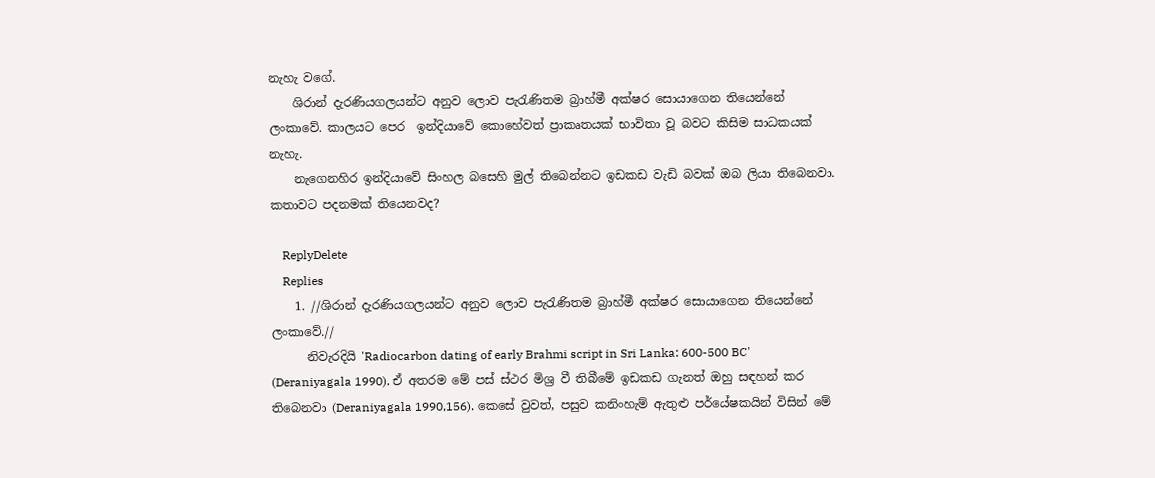නැහැ වගේ.
    ශිරාන් දැරණියගලයන්ට අනුව ලොව පැරැණිතම බ්‍රාහ්මී අක්ෂර සොයාගෙන තියෙන්නේ ලංකාවේ. කාලයට පෙර  ඉන්දියාවේ කොහේවත් ප්‍රාකෘතයක් භාවිතා වූ බවට කිසිම සාධකයක් නැහැ.
    නැගෙනහිර ඉන්දියාවේ සිංහල බසෙහි මුල් තිබෙන්නට ඉඩකඩ වැඩි බවක් ඔබ ලියා තිබෙනවා. කතාවට පදනමක් තියෙනවද?

    ReplyDelete
    Replies
    1. //ශිරාන් දැරණියගලයන්ට අනුව ලොව පැරැණිතම බ්‍රාහ්මී අක්ෂර සොයාගෙන තියෙන්නේ ලංකාවේ.//
      නිවැරදියි 'Radiocarbon dating of early Brahmi script in Sri Lanka: 600-500 BC' (Deraniyagala 1990). ඒ අතරම මේ පස් ස්ථර මිශ්‍ර වී තිබීමේ ඉඩකඩ ගැනත් ඔහු සඳහන් කර තිබෙනවා (Deraniyagala 1990,156). කෙසේ වුවත්, පසුව කනිංහැම් ඇතුළු පර්යේෂකයින් විසින් මේ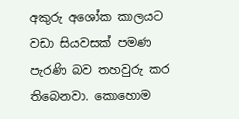අකුරු අශෝක කාලයට වඩා සියවසක් පමණ පැරණි බව තහවුරු කර තිබෙනවා. කොහොම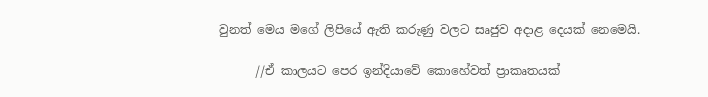වුනත් මෙය මගේ ලිපියේ ඇති කරුණු වලට සෘජුව අදාළ දෙයක් නෙමෙයි.

      //ඒ කාලයට පෙර ඉන්දියාවේ කොහේවත් ප්‍රාකෘතයක්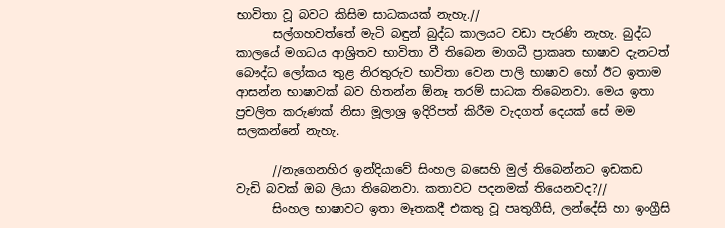භාවිතා වූ බවට කිසිම සාධකයක් නැහැ.//
      සල්ගහවත්තේ මැටි බඳුන් බුද්ධ කාලයට වඩා පැරණි නැහැ. බුද්ධ කාලයේ මගධය ආශ්‍රිතව භාවිතා වී තිබෙන මාගධී ප්‍රාකෘත භාෂාව දැනටත් බෞද්ධ ලෝකය තුළ නිරතුරුව භාවිතා වෙන පාලි භාෂාව හෝ ඊට ඉතාම ආසන්න භාෂාවක් බව හිතන්න ඕනෑ තරම් සාධක තිබෙනවා. මෙය ඉතා ප්‍රචලිත කරුණක් නිසා මූලාශ්‍ර ඉදිරිපත් කිරීම වැදගත් දෙයක් සේ මම සලකන්නේ නැහැ.

      //නැගෙනහිර ඉන්දියාවේ සිංහල බසෙහි මුල් තිබෙන්නට ඉඩකඩ වැඩි බවක් ඔබ ලියා තිබෙනවා. කතාවට පදනමක් තියෙනවද?//
      සිංහල භාෂාවට ඉතා මෑතකදී එකතු වූ පෘතුගීසි, ලන්දේසි හා ඉංග්‍රීසි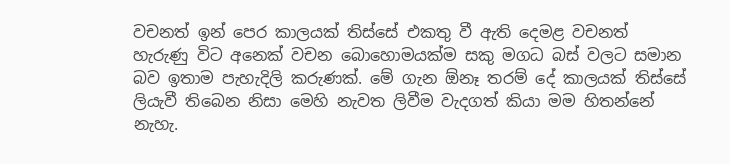වචනත් ඉන් පෙර කාලයක් තිස්සේ එකතු වී ඇති දෙමළ වචනත් හැරුණු විට අනෙක් වචන බොහොමයක්ම සකු මගධ බස් වලට සමාන බව ඉතාම පැහැදිලි කරුණක්. මේ ගැන ඕනෑ තරම් දේ කාලයක් තිස්සේ ලියැවී තිබෙන නිසා මෙහි නැවත ලිවීම වැදගත් කියා මම හිතන්නේ නැහැ.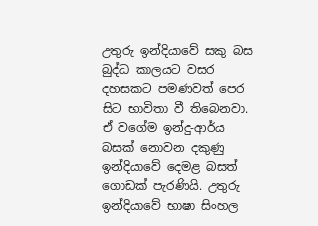උතුරු ඉන්දියාවේ සකු බස බුද්ධ කාලයට වසර දහසකට පමණවත් පෙර සිට භාවිතා වී තිබෙනවා. ඒ වගේම ඉන්දු-ආර්ය බසක් නොවන දකුණු ඉන්දියාවේ දෙමළ බසත් ගොඩක් පැරණියි. උතුරු ඉන්දියාවේ භාෂා සිංහල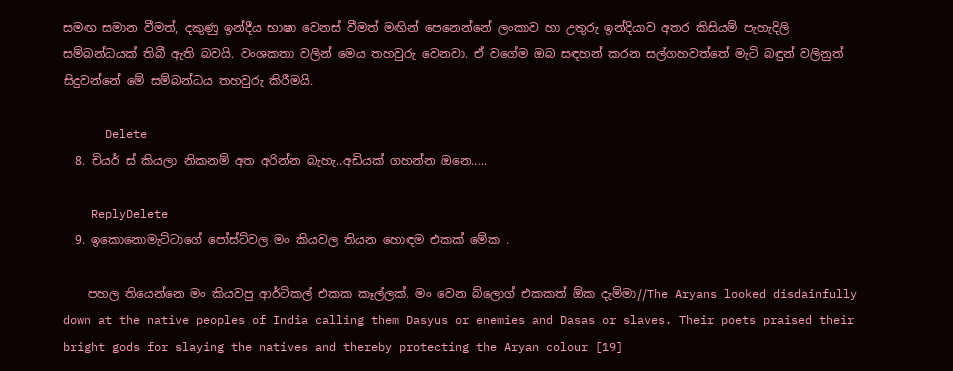සමඟ සමාන වීමත්, දකුණු ඉන්දීය භාෂා වෙනස් වීමත් මඟින් පෙනෙන්නේ ලංකාව හා උතුරු ඉන්දියාව අතර කිසියම් පැහැදිලි සම්බන්ධයක් තිබී ඇති බවයි. වංශකතා වලින් මෙය තහවුරු වෙනවා. ඒ වගේම ඔබ සඳහන් කරන සල්ගහවත්තේ මැටි බඳුන් වලිනුත් සිදුවන්නේ මේ සම්බන්ධය තහවුරු කිරීමයි.

      Delete
  8. චියර් ස් කියලා නිකනම් අත අරින්න බැහැ..අඩියක් ගහන්න ඔනෙ.....

    ReplyDelete
  9. ඉකොනොමැට්ටාගේ පෝස්ට්වල මං කියවල තියන හොඳම එකක් මේක .

    පහල තියෙන්නෙ මං කියවපු ආර්ටිකල් එකක කෑල්ලක්. මං වෙන බ්ලොග් එකකත් ඕක දැම්මා//The Aryans looked disdainfully down at the native peoples of India calling them Dasyus or enemies and Dasas or slaves. Their poets praised their bright gods for slaying the natives and thereby protecting the Aryan colour [19]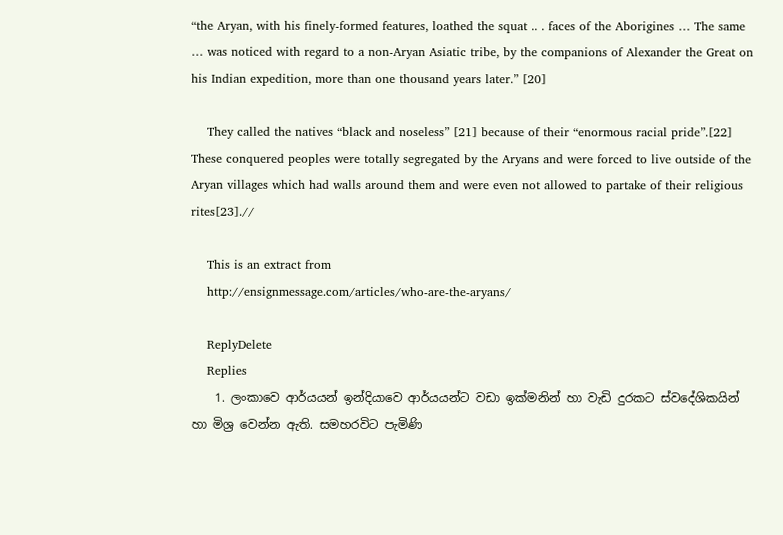“the Aryan, with his finely-formed features, loathed the squat .. . faces of the Aborigines … The same … was noticed with regard to a non-Aryan Asiatic tribe, by the companions of Alexander the Great on his Indian expedition, more than one thousand years later.” [20]

    They called the natives “black and noseless” [21] because of their “enormous racial pride”.[22] These conquered peoples were totally segregated by the Aryans and were forced to live outside of the Aryan villages which had walls around them and were even not allowed to partake of their religious rites[23].//

    This is an extract from
    http://ensignmessage.com/articles/who-are-the-aryans/

    ReplyDelete
    Replies
    1. ලංකාවෙ ආර්යයන් ඉන්දියාවෙ ආර්යයන්ට වඩා ඉක්මනින් හා වැඩි දුරකට ස්වදේශිකයින් හා මිශ්‍ර වෙන්න ඇති. සමහරවිට පැමිණි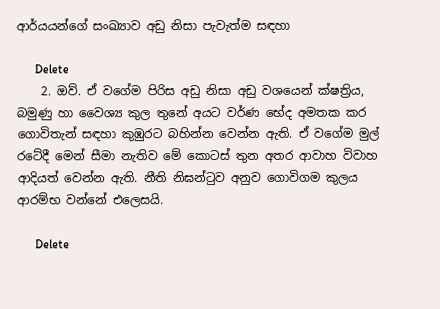ආර්යයන්ගේ සංඛ්‍යාව අඩු නිසා පැවැත්ම සඳහා

      Delete
    2. ඔව්. ඒ වගේම පිරිස අඩු නිසා අඩු වශයෙන් ක්ෂත්‍රිය, බමුණු හා වෛශ්‍ය කුල තුනේ අයට වර්ණ භේද අමතක කර ගොවිතැන් සඳහා කුඹුරට බහින්න වෙන්න ඇති. ඒ වගේම මුල් රටේදී මෙන් සීමා නැතිව මේ කොටස් තුන අතර ආවාහ විවාහ ආදියත් වෙන්න ඇති. නීති නිඝන්ටුව අනුව ගොවිගම කුලය ආරම්භ වන්නේ එලෙසයි.

      Delete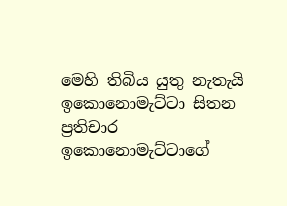මෙහි තිබිය යුතු නැතැයි ඉකොනොමැට්ටා සිතන ප්‍රතිචාර ඉකොනොමැට්ටාගේ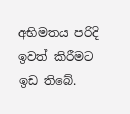අභිමතය පරිදි ඉවත් කිරීමට ඉඩ තිබේ.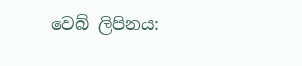වෙබ් ලිපිනය: